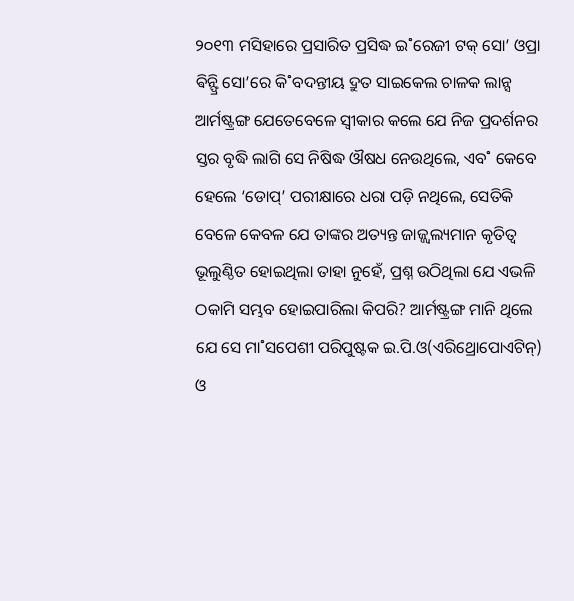୨୦୧୩ ମସିହାରେ ପ୍ରସାରିତ ପ୍ରସିଦ୍ଧ ଇ˚ରେଜୀ ଟକ୍ ସୋ’ ଓପ୍ରା ଵିନ୍ଫ୍ରି ସୋ’ରେ କି˚ବଦନ୍ତୀୟ ଦ୍ରୁତ ସାଇକେଲ ଚାଳକ ଲାନ୍ସ ଆର୍ମଷ୍ଟ୍ରଙ୍ଗ ଯେତେବେଳେ ସ୍ବୀକାର କଲେ ଯେ ନିଜ ପ୍ରଦର୍ଶନର ସ୍ତର ବୃଦ୍ଧି ଲାଗି ସେ ନିଷିଦ୍ଧ ଔଷଧ ନେଉଥିଲେ, ଏବ˚ କେବେ ହେଲେ ‘ଡୋପ୍’ ପରୀକ୍ଷାରେ ଧରା ପଡ଼ି ନଥିଲେ, ସେତିକି ବେଳେ କେବଳ ଯେ ତାଙ୍କର ଅତ୍ୟନ୍ତ ଜାଜ୍ଜ୍ବଲ୍ୟମାନ କୃତିତ୍ବ ଭୂଲୁଣ୍ଠିତ ହୋଇଥିଲା ତାହା ନୁହେଁ, ପ୍ରଶ୍ନ ଉଠିଥିଲା ଯେ ଏଭଳି ଠକାମି ସମ୍ଭବ ହୋଇପାରିଲା କିପରି? ଆର୍ମଷ୍ଟ୍ରଙ୍ଗ ମାନି ଥିଲେ ଯେ ସେ ମା˚ସପେଶୀ ପରିପୁଷ୍ଟକ ଇ.ପି.ଓ(ଏରିଥ୍ରୋପୋଏଟିନ୍) ଓ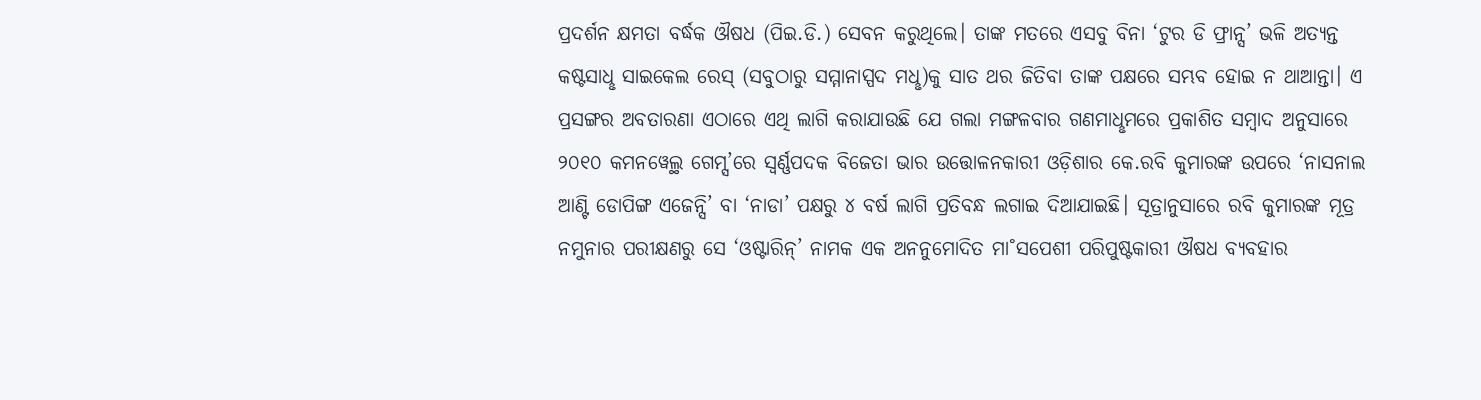ପ୍ରଦର୍ଶନ କ୍ଷମତା ବର୍ଦ୍ଧକ ଔଷଧ (ପିଇ.ଡି.) ସେବନ କରୁଥିଲେ। ତାଙ୍କ ମତରେ ଏସବୁ ବିନା ‘ଟୁର ଡି ଫ୍ରାନ୍ସ’ ଭଳି ଅତ୍ୟନ୍ତ କଷ୍ଟସାଧୢ ସାଇକେଲ ରେସ୍ (ସବୁଠାରୁ ସମ୍ମାନାସ୍ପଦ ମଧୢ)କୁ ସାତ ଥର ଜିତିବା ତାଙ୍କ ପକ୍ଷରେ ସମ୍ଭବ ହୋଇ ନ ଥାଆନ୍ତା। ଏ ପ୍ରସଙ୍ଗର ଅବତାରଣା ଏଠାରେ ଏଥି ଲାଗି କରାଯାଉଛି ଯେ ଗଲା ମଙ୍ଗଳବାର ଗଣମାଧୢମରେ ପ୍ରକାଶିତ ସମ୍ବାଦ ଅନୁସାରେ ୨୦୧୦ କମନୱେଲ୍ଥ ଗେମ୍ସ’ରେ ସ୍ବର୍ଣ୍ଣପଦକ ବିଜେତା ଭାର ଉତ୍ତୋଳନକାରୀ ଓଡ଼ିଶାର କେ.ରବି କୁମାରଙ୍କ ଉପରେ ‘ନାସନାଲ ଆଣ୍ଟି ଡୋପିଙ୍ଗ ଏଜେନ୍ସି’ ବା ‘ନାଡା’ ପକ୍ଷରୁ ୪ ବର୍ଷ ଲାଗି ପ୍ରତିବନ୍ଧ ଲଗାଇ ଦିଆଯାଇଛି। ସୂତ୍ରାନୁସାରେ ରବି କୁମାରଙ୍କ ମୂତ୍ର ନମୁନାର ପରୀକ୍ଷଣରୁ ସେ ‘ଓଷ୍ଟାରିନ୍’ ନାମକ ଏକ ଅନନୁମୋଦିତ ମା˚ସପେଶୀ ପରିପୁଷ୍ଟକାରୀ ଔଷଧ ବ୍ୟବହାର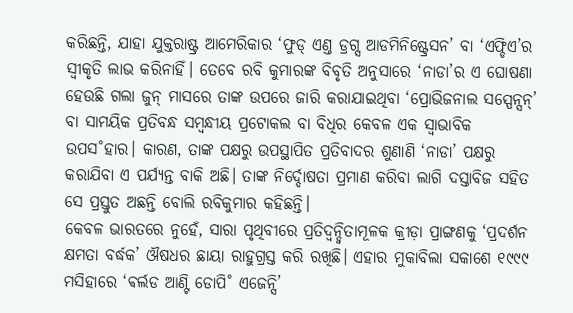କରିଛନ୍ତି, ଯାହା ଯୁକ୍ତରାଷ୍ଟ୍ର ଆମେରିକାର ‘ଫୁଡ୍ ଏଣ୍ତ ଡ୍ରଗ୍ସ ଆଡମିନିଷ୍ଟ୍ରେସନ’ ବା ‘ଏଫ୍ଡିଏ’ର ସ୍ବୀକୃତି ଲାଭ କରିନାହିଁ। ତେବେ ରବି କୁମାରଙ୍କ ବିବୃତି ଅନୁସାରେ ‘ନାଡା’ର ଏ ଘୋଷଣା ହେଉଛି ଗଲା ଜୁନ୍ ମାସରେ ତାଙ୍କ ଉପରେ ଜାରି କରାଯାଇଥିବା ‘ପ୍ରୋଭିଜନାଲ ସସ୍ପେନ୍ସନ୍’ ବା ସାମୟିକ ପ୍ରତିବନ୍ଧ ସମ୍ବନ୍ଧୀୟ ପ୍ରଟୋକଲ ବା ବିଧିର କେବଳ ଏକ ସ୍ବାଭାବିକ ଉପସ˚ହାର। କାରଣ, ତାଙ୍କ ପକ୍ଷରୁ ଉପସ୍ଥାପିତ ପ୍ରତିବାଦର ଶୁଣାଣି ‘ନାଡା’ ପକ୍ଷରୁ କରାଯିବା ଏ ପର୍ଯ୍ୟନ୍ତ ବାକି ଅଛି। ତାଙ୍କ ନିର୍ଦ୍ଦୋଷତା ପ୍ରମାଣ କରିବା ଲାଗି ଦସ୍ତାବିଜ ସହିତ ସେ ପ୍ରସ୍ତୁତ ଅଛନ୍ତି ବୋଲି ରବିକୁମାର କହିଛନ୍ତି।
କେବଳ ଭାରତରେ ନୁହେଁ, ସାରା ପୃଥିବୀରେ ପ୍ରତିଦ୍ବନ୍ଦ୍ବିତାମୂଳକ କ୍ରୀଡ଼ା ପ୍ରାଙ୍ଗଣକୁ ‘ପ୍ରଦର୍ଶନ କ୍ଷମତା ବର୍ଦ୍ଧକ’ ଔଷଧର ଛାୟା ରାହୁଗ୍ରସ୍ତ କରି ରଖିଛି। ଏହାର ମୁକାବିଲା ସକାଶେ ୧୯୯୯ ମସିହାରେ ‘ଵର୍ଲଡ ଆଣ୍ଟି ଡୋପି˚ ଏଜେନ୍ସି’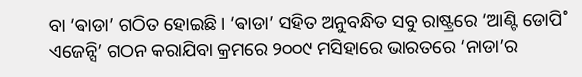ବା ‘ଵାଡା’ ଗଠିତ ହୋଇଛି। ‘ଵାଡା’ ସହିତ ଅନୁବନ୍ଧିତ ସବୁ ରାଷ୍ଟ୍ରରେ ‘ଆଣ୍ଟି ଡୋପି˚ ଏଜେନ୍ସି’ ଗଠନ କରାଯିବା କ୍ରମରେ ୨୦୦୯ ମସିହାରେ ଭାରତରେ ‘ନାଡା’ର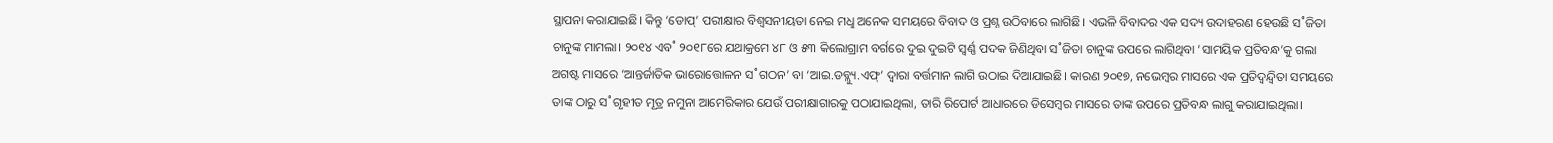ସ୍ଥାପନା କରାଯାଇଛି। କିନ୍ତୁ ‘ଡୋପ୍’ ପରୀକ୍ଷାର ବିଶ୍ବସନୀୟତା ନେଇ ମଧୢ ଅନେକ ସମୟରେ ବିବାଦ ଓ ପ୍ରଶ୍ନ ଉଠିବାରେ ଲାଗିଛି। ଏଭଳି ବିବାଦର ଏକ ସଦ୍ୟ ଉଦାହରଣ ହେଉଛି ସ˚ଜିତା ଚାନୁଙ୍କ ମାମଲା। ୨୦୧୪ ଏବ˚ ୨୦୧୮ରେ ଯଥାକ୍ରମେ ୪୮ ଓ ୫୩ କିଲୋଗ୍ରାମ ବର୍ଗରେ ଦୁଇ ଦୁଇଟି ସ୍ବର୍ଣ୍ଣ ପଦକ ଜିଣିଥିବା ସ˚ଜିତା ଚାନୁଙ୍କ ଉପରେ ଲାଗିଥିବା ‘ସାମୟିକ ପ୍ରତିବନ୍ଧ’କୁ ଗଲା ଅଗଷ୍ଟ ମାସରେ ‘ଆନ୍ତର୍ଜାତିକ ଭାରୋତ୍ତୋଳନ ସ˚ଗଠନ’ ବା ‘ଆଇ.ଡବ୍ଲ୍ୟୁ.ଏଫ୍’ ଦ୍ବାରା ବର୍ତ୍ତମାନ ଲାଗି ଉଠାଇ ଦିଆଯାଇଛି। କାରଣ ୨୦୧୭, ନଭେମ୍ବର ମାସରେ ଏକ ପ୍ରତିଦ୍ବନ୍ଦ୍ବିତା ସମୟରେ ତାଙ୍କ ଠାରୁ ସ˚ଗୃହୀତ ମୂତ୍ର ନମୁନା ଆମେରିକାର ଯେଉଁ ପରୀକ୍ଷାଗାରକୁ ପଠାଯାଇଥିଲା, ତାରି ରିପୋର୍ଟ ଆଧାରରେ ଡିସେମ୍ବର ମାସରେ ତାଙ୍କ ଉପରେ ପ୍ରତିବନ୍ଧ ଲାଗୁ କରାଯାଇଥିଲା।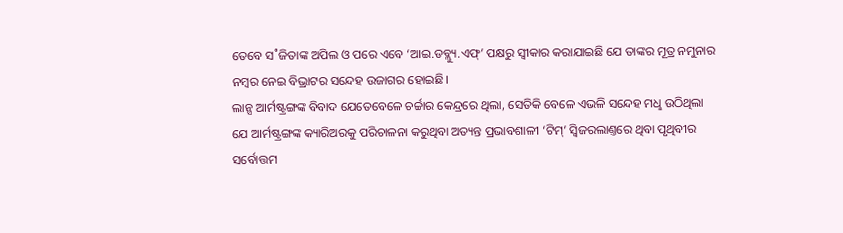ତେବେ ସ˚ଜିତାଙ୍କ ଅପିଲ ଓ ପରେ ଏବେ ‘ଆଇ.ଡବ୍ଲ୍ୟୁ.ଏଫ୍’ ପକ୍ଷରୁ ସ୍ବୀକାର କରାଯାଇଛି ଯେ ତାଙ୍କର ମୂତ୍ର ନମୁନାର ନମ୍ବର ନେଇ ବିଭ୍ରାଟର ସନ୍ଦେହ ଉଜାଗର ହୋଇଛି।
ଲାନ୍ସ ଆର୍ମଷ୍ଟ୍ରଙ୍ଗଙ୍କ ବିବାଦ ଯେତେବେଳେ ଚର୍ଚ୍ଚାର କେନ୍ଦ୍ରରେ ଥିଲା, ସେତିକି ବେଳେ ଏଭଳି ସନ୍ଦେହ ମଧୢ ଉଠିଥିଲା ଯେ ଆର୍ମଷ୍ଟ୍ରଙ୍ଗଙ୍କ କ୍ୟାରିଅରକୁ ପରିଚାଳନା କରୁଥିବା ଅତ୍ୟନ୍ତ ପ୍ରଭାବଶାଳୀ ‘ଟିମ୍’ ସ୍ବିଜରଲାଣ୍ତରେ ଥିବା ପୃଥିବୀର ସର୍ବୋତ୍ତମ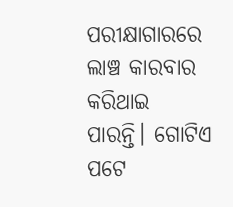ପରୀକ୍ଷାଗାରରେ ଲାଞ୍ଚ କାରବାର କରିଥାଇ ପାରନ୍ତି। ଗୋଟିଏ ପଟେ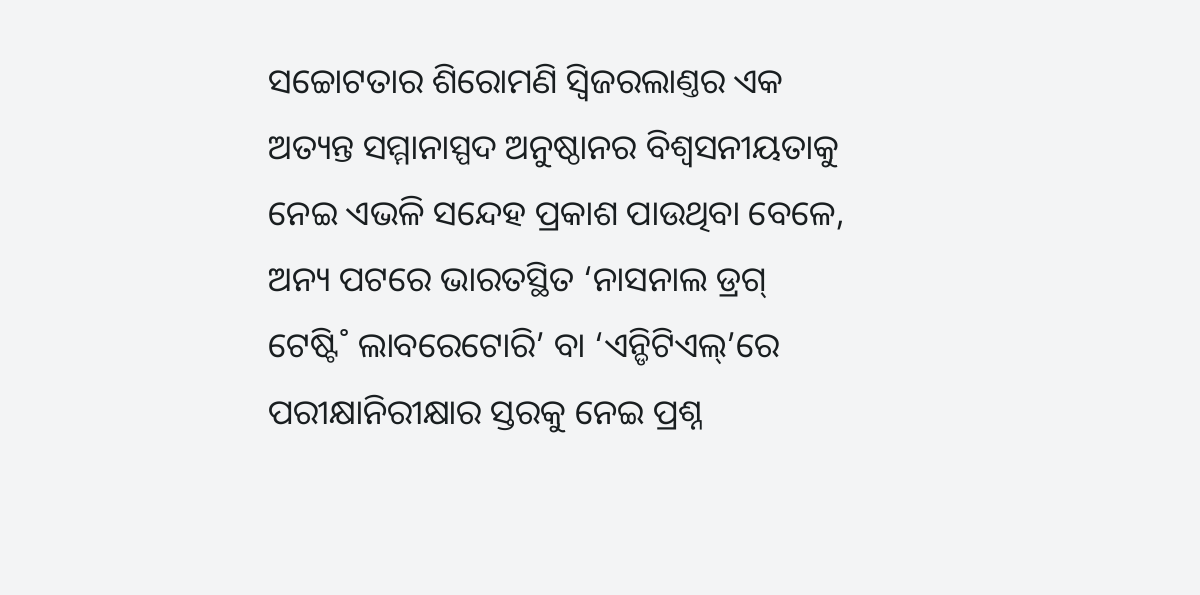ସଚ୍ଚୋଟତାର ଶିରୋମଣି ସ୍ବିଜରଲାଣ୍ତର ଏକ ଅତ୍ୟନ୍ତ ସମ୍ମାନାସ୍ପଦ ଅନୁଷ୍ଠାନର ବିଶ୍ବସନୀୟତାକୁ ନେଇ ଏଭଳି ସନ୍ଦେହ ପ୍ରକାଶ ପାଉଥିବା ବେଳେ, ଅନ୍ୟ ପଟରେ ଭାରତସ୍ଥିତ ‘ନାସନାଲ ଡ୍ରଗ୍ ଟେଷ୍ଟି˚ ଲାବରେଟୋରି’ ବା ‘ଏନ୍ଡିଟିଏଲ୍’ରେ ପରୀକ୍ଷାନିରୀକ୍ଷାର ସ୍ତରକୁ ନେଇ ପ୍ରଶ୍ନ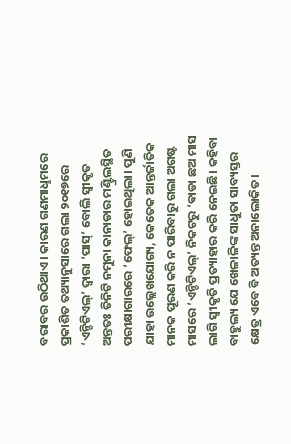ବରାବର ଉଠିଥାଏ। କାରଣ ଗଣମାଧୢମରେ ପ୍ରକାଶିତ ତଥ୍ୟାନୁସାରେ ଗଲା ୨୦୧୭ରେ ‘ଏନ୍ଡିଟିଏଲ୍’ ଦ୍ବାରା ‘ପାସ୍’ ବୋଲି ସ୍ବୀକୃତ ଅନ୍ତତଃ ତିନିଟି ନମୁନା କାନାଡାର ମଣ୍ଟ୍ରିଲସ୍ଥିତ ପରୀକ୍ଷାଗାରରେ ‘ଫେଲ୍’ ହୋଇଥିଲା। ପୁଣି ଯାହା ଉଲ୍ଲେଖଯୋଗ୍ୟ, କେତେକ ଆନ୍ତର୍ଜାତିକ ମାନକ ପୂରଣ କରି ନ ପାରିବାରୁ ଗଲା ଅଗଷ୍ଟ ମାସରେ ‘ଏନ୍ଡିଟିଏଲ୍’ ନିକଟରୁ ‘ଵାଡା ଛଅ ମାସ ଲାଗି ସ୍ବୀକୃତି ପ୍ରତ୍ୟାହାର କରି ନେଇଛି। କହିବା ବାହୁଲ୍ୟ ଯେ ଖେଳାଳିଙ୍କ ସାଧୁତା ସାବ୍ୟସ୍ତର କ୍ଷେତ୍ର ଏବେ ବି ଅତ୍ୟନ୍ତ ଅନାଲୋକିତ।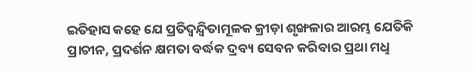ଇତିହାସ କହେ ଯେ ପ୍ରତିଦ୍ବନ୍ଦ୍ବିତାମୂଳକ କ୍ରୀଡ଼ା ଶୃଙ୍ଖଳାର ଆରମ୍ଭ ଯେତିକି ପ୍ରାଚୀନ, ପ୍ରଦର୍ଶନ କ୍ଷମତା ବର୍ଦ୍ଧକ ଦ୍ରବ୍ୟ ସେବନ କରିବାର ପ୍ରଥା ମଧୢ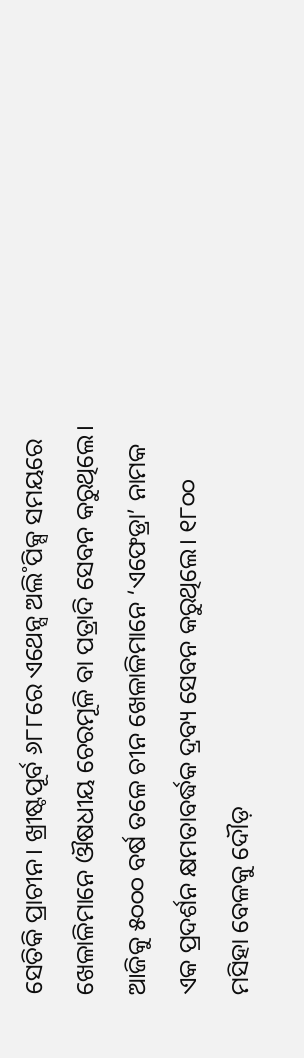ସେତିକି ପ୍ରାଚୀନ। ଖ୍ରୀଷ୍ଟପୂର୍ବ ୬୮୮ରେ ଏଥେନ୍ସ ଅଲି˚ପିକ୍ସ ସମୟରେ ଖେଳାଳିମାନେ ଔଷଧୀୟ ଚେରମୂଳି ବା ପତ୍ରାଦି ସେବନ କରୁଥିଲେ। ଆଜିକୁ ୫୦୦୦ ବର୍ଷ ତଳେ ଚୀନ ଖେଳାଳିମାନେ ‘ଏଫେଡ୍ରା’ ନାମକ ଏକ ପ୍ରଦର୍ଶନ କ୍ଷମତାବର୍ଦ୍ଧକ ଦ୍ରବ୍ୟ ସେବନ କରୁଥିଲେ। ୧୮୦୦ ମସିହା ବେଳକୁ ଦୌଡ଼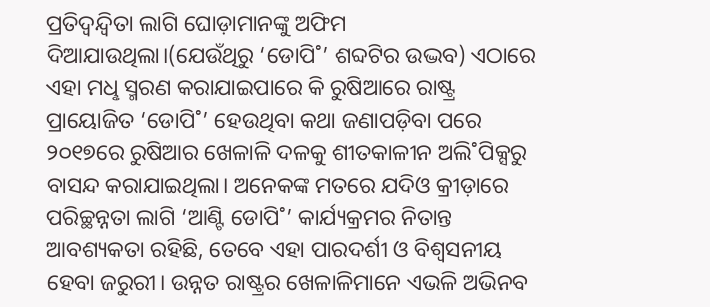ପ୍ରତିଦ୍ବନ୍ଦ୍ବିତା ଲାଗି ଘୋଡ଼ାମାନଙ୍କୁ ଅଫିମ ଦିଆଯାଉଥିଲା।(ଯେଉଁଥିରୁ ‘ଡୋପି˚’ ଶବ୍ଦଟିର ଉଦ୍ଭବ) ଏଠାରେ ଏହା ମଧୢ ସ୍ମରଣ କରାଯାଇପାରେ କି ରୁଷିଆରେ ରାଷ୍ଟ୍ର ପ୍ରାୟୋଜିତ ‘ଡୋପି˚’ ହେଉଥିବା କଥା ଜଣାପଡ଼ିବା ପରେ ୨୦୧୭ରେ ରୁଷିଆର ଖେଳାଳି ଦଳକୁ ଶୀତକାଳୀନ ଅଲି˚ପିକ୍ସରୁ ବାସନ୍ଦ କରାଯାଇଥିଲା। ଅନେକଙ୍କ ମତରେ ଯଦିଓ କ୍ରୀଡ଼ାରେ ପରିଚ୍ଛନ୍ନତା ଲାଗି ‘ଆଣ୍ଟି ଡୋପି˚’ କାର୍ଯ୍ୟକ୍ରମର ନିତାନ୍ତ ଆବଶ୍ୟକତା ରହିଛି, ତେବେ ଏହା ପାରଦର୍ଶୀ ଓ ବିଶ୍ବସନୀୟ ହେବା ଜରୁରୀ। ଉନ୍ନତ ରାଷ୍ଟ୍ରର ଖେଳାଳିମାନେ ଏଭଳି ଅଭିନବ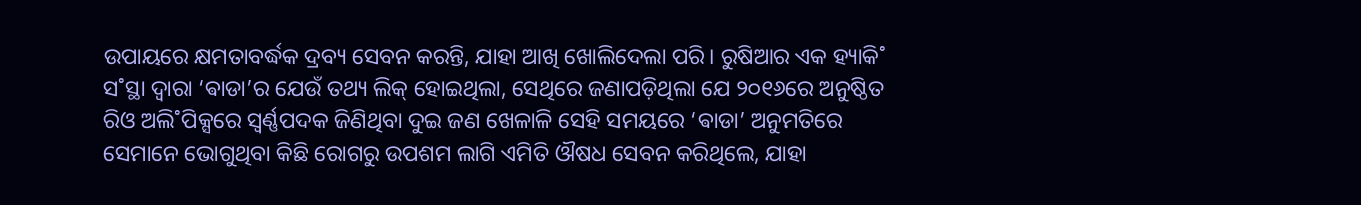ଉପାୟରେ କ୍ଷମତାବର୍ଦ୍ଧକ ଦ୍ରବ୍ୟ ସେବନ କରନ୍ତି, ଯାହା ଆଖି ଖୋଲିଦେଲା ପରି। ରୁଷିଆର ଏକ ହ୍ୟାକି˚ ସ˚ସ୍ଥା ଦ୍ବାରା ‘ଵାଡା’ର ଯେଉଁ ତଥ୍ୟ ଲିକ୍ ହୋଇଥିଲା, ସେଥିରେ ଜଣାପଡ଼ିଥିଲା ଯେ ୨୦୧୬ରେ ଅନୁଷ୍ଠିତ ରିଓ ଅଲି˚ପିକ୍ସରେ ସ୍ବର୍ଣ୍ଣପଦକ ଜିଣିଥିବା ଦୁଇ ଜଣ ଖେଳାଳି ସେହି ସମୟରେ ‘ଵାଡା’ ଅନୁମତିରେ ସେମାନେ ଭୋଗୁଥିବା କିଛି ରୋଗରୁ ଉପଶମ ଲାଗି ଏମିତି ଔଷଧ ସେବନ କରିଥିଲେ, ଯାହା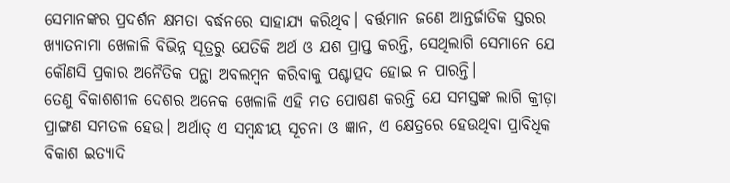ସେମାନଙ୍କର ପ୍ରଦର୍ଶନ କ୍ଷମତା ବର୍ଦ୍ଧନରେ ସାହାଯ୍ୟ କରିଥିବ। ବର୍ତ୍ତମାନ ଜଣେ ଆନ୍ତର୍ଜାତିକ ସ୍ତରର ଖ୍ୟାତନାମା ଖେଳାଳି ବିଭିନ୍ନ ସୂତ୍ରରୁ ଯେତିକି ଅର୍ଥ ଓ ଯଶ ପ୍ରାପ୍ତ କରନ୍ତି, ସେଥିଲାଗି ସେମାନେ ଯେ କୌଣସି ପ୍ରକାର ଅନୈତିକ ପନ୍ଥା ଅବଲମ୍ବନ କରିବାକୁ ପଶ୍ଚାତ୍ପଦ ହୋଇ ନ ପାରନ୍ତି।
ତେଣୁ ବିକାଶଶୀଳ ଦେଶର ଅନେକ ଖେଳାଳି ଏହି ମତ ପୋଷଣ କରନ୍ତି ଯେ ସମସ୍ତଙ୍କ ଲାଗି କ୍ରୀଡ଼ା ପ୍ରାଙ୍ଗଣ ସମତଳ ହେଉ। ଅର୍ଥାତ୍ ଏ ସମ୍ବନ୍ଧୀୟ ସୂଚନା ଓ ଜ୍ଞାନ, ଏ କ୍ଷେତ୍ରରେ ହେଉଥିବା ପ୍ରାବିଧିକ ବିକାଶ ଇତ୍ୟାଦି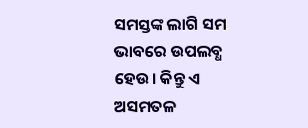ସମସ୍ତଙ୍କ ଲାଗି ସମ ଭାବରେ ଉପଲବ୍ଧ ହେଉ। କିନ୍ତୁ ଏ ଅସମତଳ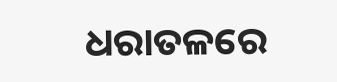ଧରାତଳରେ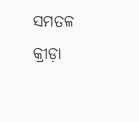ସମତଳ କ୍ରୀଡ଼ା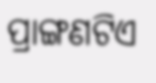ପ୍ରାଙ୍ଗଣଟିଏ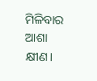ମିଳିବାର ଆଶା କ୍ଷୀଣ।